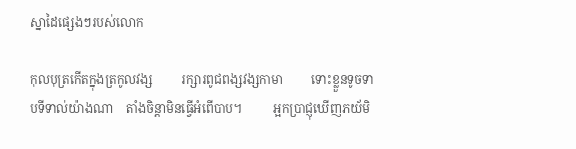ស្នាដៃផ្សេងៗរបស់លោក

កុលបុត្រកើតក្នុងត្រកូលវង្ស         រក្សារពូជពង្សវង្សកាមា         ទោះខ្លួនទូចទាបទីទាល់យ៉ាងណា    តាំងចិន្តាមិនធ្វើអំពើបាប។          អ្អកប្រាជ្ញុឃើញភយ័មិ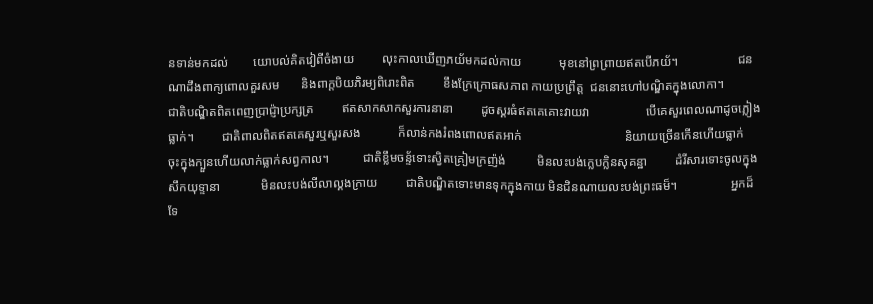នទាន់មកដល់        យោបល់គិតវៀពីចំងាយ         លុះកាលឃើញភយ័មកដល់កាយ            មុខនៅព្រព្រាយឥតបើភយ័។                   ជនណាដឹងពាក្យពោលគួរសម       និងពាក្តបិយភិរម្យពិរោះពិត         ខឹងក្រែក្រោធសភាព កាយប្រព្រឹត្ត  ជននោះហៅបណ្ឌិតក្នុងលោកា។             ជាតិបណ្ឌិតពិតពេញប្រាជ្ញ៉ាប្រក្សត្រ         ឥតសាកសាកសួរការនានា         ដូចស្គរធំឥតគេគោះវាយវា                  បើគេសួរពេលណាដូចភ្លៀងធ្លាក់។         ជាតិពាលពិតឥតគេសួរឬសួរសង            ក៏លាន់កងរំពងពោលឥតអាក់                                 និយាយច្រើនកើនហើយធ្លាក់                                                                ចុះក្នុងក្បួនហើយលាក់ធ្លាក់សព្វកាល។           ជាតិខ្លឹមចន្ទ័ទោះស្វិតគ្រៀមក្រញ៉ង់          មិនលះបង់ក្លេបក្លិនសុគន្ឋា         ដំរីសារទោះចូលក្នុងសឹកយុទ្ទានា             មិនលះបង់លីលាល្គងក្រាយ         ជាតិបណ្ឌិតទោះមានទុកក្នុងកាយ មិនជិនណាយលះបង់ព្រះធម៏។                 អ្នកដ៏ទែ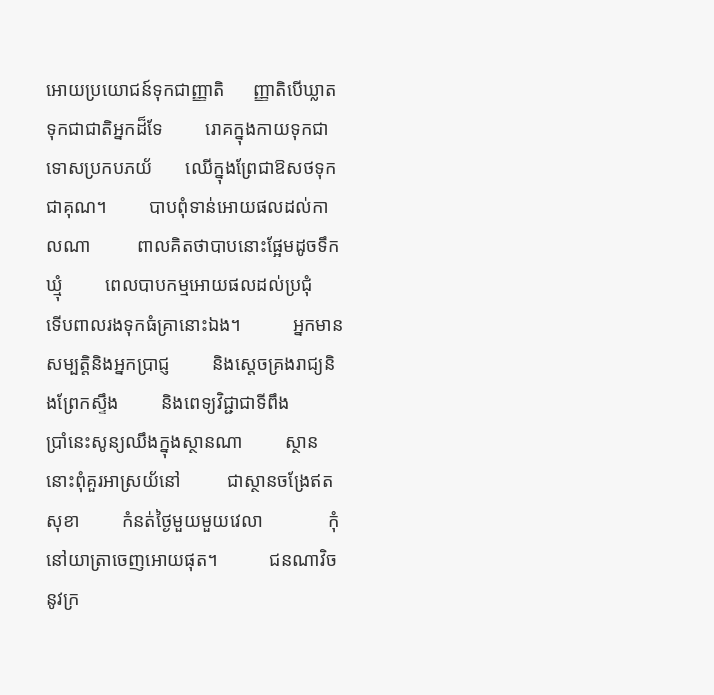អោយប្រយោជន៍ទុកជាញ្ញាតិ      ញ្ញាតិបើឃ្លាតទុកជាជាតិអ្នកដ៏ទែ         រោគក្នុងកាយទុកជាទោសប្រកបភយ័       ឈើក្នុងព្រែជាឱសថទុកជាគុណ។         បាបពុំទាន់អោយផលដល់កាលណា          ពាលគិតថាបាបនោះផ្អែមដូចទឹកឃ្មុំ         ពេលបាបកម្មអោយផលដល់ប្រជុំ            ទើបពាលរងទុកធំគ្រានោះឯង។           អ្នកមានសម្បត្តិនិងអ្នកប្រាជ្ញ         និងស្តេចគ្រងរាជ្យនិងព្រែកស្ទឹង         និងពេទ្យវិជ្ជាជាទីពឹង                ប្រាំនេះសូន្យឈឹងក្នុងស្ថានណា         ស្ថាននោះពុំគួរអាស្រយ័នៅ          ជាស្ថានចង្រែឥតសុខា         កំនត់ថ្ងៃមួយមួយវេលា              កុំនៅយាត្រាចេញអោយផុត។           ជនណាវិចនូវក្រ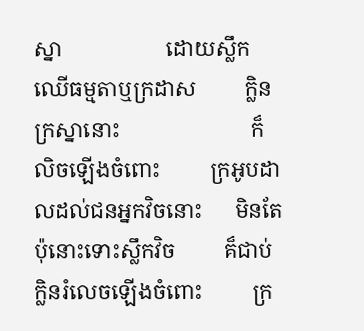ស្នា                   ដោយស្លឹកឈើធម្មតាឬក្រដាស         ក្លិនក្រស្នានោះ                        ក៏លិចឡើងចំពោះ         ក្រអូបដាលដល់ជនអ្នកវិចនោះ      មិនតែប៉ុនោះទោះស្លឹកវិច         គ៏ជាប់ក្លិនរំលេចឡើងចំពោះ         ក្រ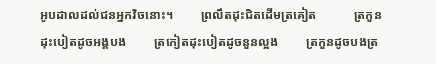អូបដាលដល់ជនអ្នកវិចនោះ។         ព្រលឹតដុះជិតដើមត្រគៀត            ត្រកួនដុះបៀតដូចអង្គបង         ត្រកៀតដុះបៀតដូចនួនល្អង         ត្រកួនដូចបងត្រ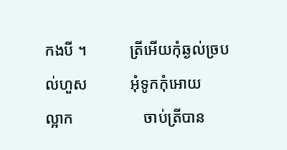កងបី ។           ត្រីអើយកុំឆ្ងល់ច្របល់ហួស           អុំទូកកុំអោយ        ល្អាក                  ចាប់ត្រីបាន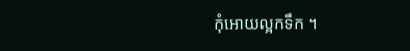កុំអោយល្អកទឹក ។